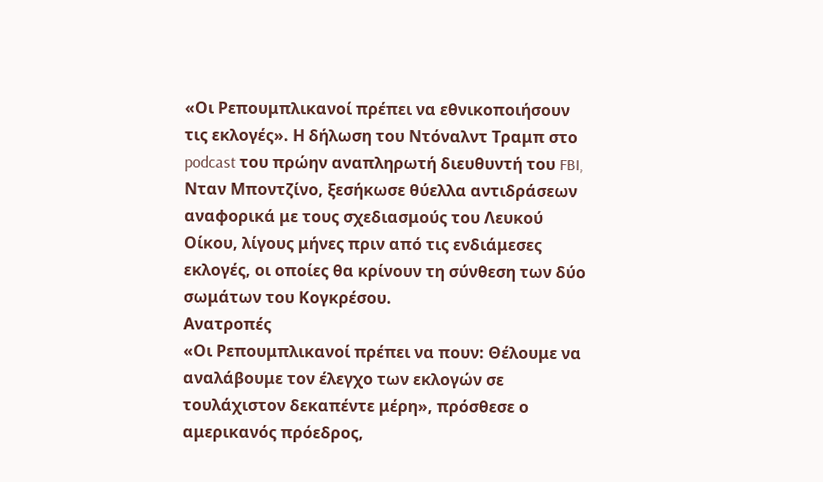«Οι Ρεπουμπλικανοί πρέπει να εθνικοποιήσουν τις εκλογές». Η δήλωση του Ντόναλντ Τραμπ στο podcast του πρώην αναπληρωτή διευθυντή του FBI, Νταν Μποντζίνο, ξεσήκωσε θύελλα αντιδράσεων αναφορικά με τους σχεδιασμούς του Λευκού Οίκου, λίγους μήνες πριν από τις ενδιάμεσες εκλογές, οι οποίες θα κρίνουν τη σύνθεση των δύο σωμάτων του Κογκρέσου.
Ανατροπές
«Οι Ρεπουμπλικανοί πρέπει να πουν: Θέλουμε να αναλάβουμε τον έλεγχο των εκλογών σε τουλάχιστον δεκαπέντε μέρη», πρόσθεσε ο αμερικανός πρόεδρος,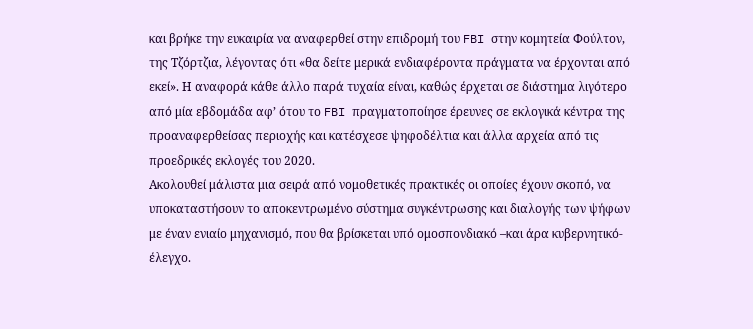και βρήκε την ευκαιρία να αναφερθεί στην επιδρομή του FBI στην κομητεία Φούλτον, της Τζόρτζια, λέγοντας ότι «θα δείτε μερικά ενδιαφέροντα πράγματα να έρχονται από εκεί». Η αναφορά κάθε άλλο παρά τυχαία είναι, καθώς έρχεται σε διάστημα λιγότερο από μία εβδομάδα αφ’ ότου το FBI πραγματοποίησε έρευνες σε εκλογικά κέντρα της προαναφερθείσας περιοχής και κατέσχεσε ψηφοδέλτια και άλλα αρχεία από τις προεδρικές εκλογές του 2020.
Ακολουθεί μάλιστα μια σειρά από νομοθετικές πρακτικές οι οποίες έχουν σκοπό, να υποκαταστήσουν το αποκεντρωμένο σύστημα συγκέντρωσης και διαλογής των ψήφων με έναν ενιαίο μηχανισμό, που θα βρίσκεται υπό ομοσπονδιακό –και άρα κυβερνητικό- έλεγχο.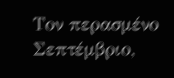Τον περασμένο Σεπτέμβριο,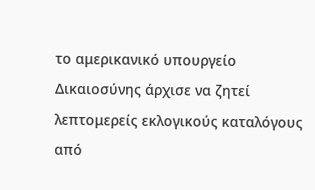το αμερικανικό υπουργείο Δικαιοσύνης άρχισε να ζητεί λεπτομερείς εκλογικούς καταλόγους από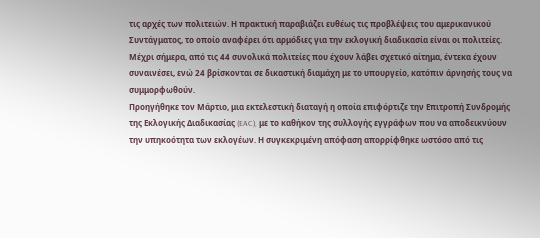τις αρχές των πολιτειών. Η πρακτική παραβιάζει ευθέως τις προβλέψεις του αμερικανικού Συντάγματος, το οποίο αναφέρει ότι αρμόδιες για την εκλογική διαδικασία είναι οι πολιτείες. Μέχρι σήμερα, από τις 44 συνολικά πολιτείες που έχουν λάβει σχετικό αίτημα, έντεκα έχουν συναινέσει, ενώ 24 βρίσκονται σε δικαστική διαμάχη με το υπουργείο, κατόπιν άρνησής τους να συμμορφωθούν.
Προηγήθηκε τον Μάρτιο, μια εκτελεστική διαταγή η οποία επιφόρτιζε την Επιτροπή Συνδρομής της Εκλογικής Διαδικασίας (EAC), με το καθήκον της συλλογής εγγράφων που να αποδεικνύουν την υπηκοότητα των εκλογέων. Η συγκεκριμένη απόφαση απορρίφθηκε ωστόσο από τις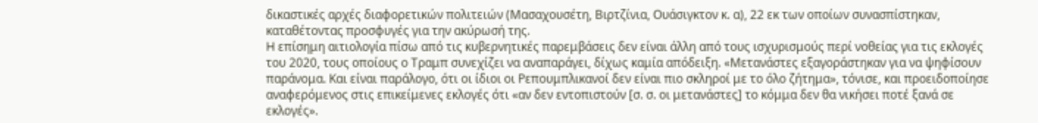δικαστικές αρχές διαφορετικών πολιτειών (Μασαχουσέτη, Βιρτζίνια, Ουάσιγκτον κ. α), 22 εκ των οποίων συνασπίστηκαν, καταθέτοντας προσφυγές για την ακύρωσή της.
H επίσημη αιτιολογία πίσω από τις κυβερνητικές παρεμβάσεις δεν είναι άλλη από τους ισχυρισμούς περί νοθείας για τις εκλογές του 2020, τους οποίους ο Τραμπ συνεχίζει να αναπαράγει, δίχως καμία απόδειξη. «Μετανάστες εξαγοράστηκαν για να ψηφίσουν παράνομα. Και είναι παράλογο, ότι οι ίδιοι οι Ρεπουμπλικανοί δεν είναι πιο σκληροί με το όλο ζήτημα», τόνισε, και προειδοποίησε αναφερόμενος στις επικείμενες εκλογές ότι «αν δεν εντοπιστούν [σ. σ. οι μετανάστες] το κόμμα δεν θα νικήσει ποτέ ξανά σε εκλογές».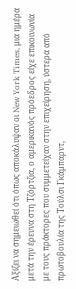Αξίζει να σημειωθεί ότι όπως αποκάλυψαν οι New York Times, μια ημέρα μετά την έρευνα στη Τζόρτζια, ο αμερικανός πρόεδρος είχε επικοινωνία με τους πράκτορες που συμμετείχαν στην επιχείρηση, ύστερα από πρωτοβουλία της Τούλσι Γκάμπαρντ,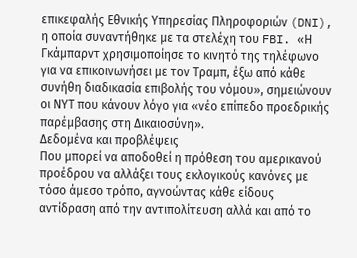επικεφαλής Εθνικής Υπηρεσίας Πληροφοριών (DNI), η οποία συναντήθηκε με τα στελέχη του FBI. «Η Γκάμπαρντ χρησιμοποίησε το κινητό της τηλέφωνο για να επικοινωνήσει με τον Τραμπ, έξω από κάθε συνήθη διαδικασία επιβολής του νόμου», σημειώνουν οι ΝΥΤ που κάνουν λόγο για «νέο επίπεδο προεδρικής παρέμβασης στη Δικαιοσύνη».
Δεδομένα και προβλέψεις
Που μπορεί να αποδοθεί η πρόθεση του αμερικανού προέδρου να αλλάξει τους εκλογικούς κανόνες με τόσο άμεσο τρόπο, αγνοώντας κάθε είδους αντίδραση από την αντιπολίτευση αλλά και από το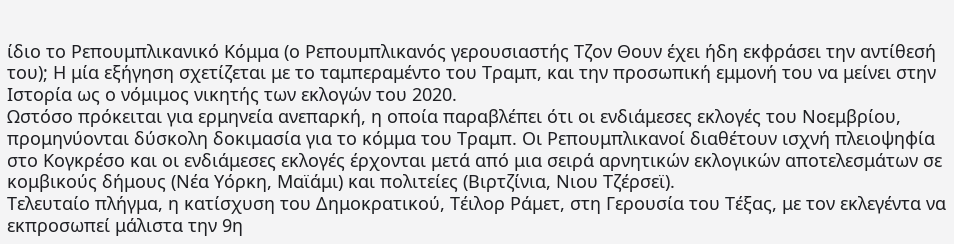ίδιο το Ρεπουμπλικανικό Κόμμα (ο Ρεπουμπλικανός γερουσιαστής Τζον Θουν έχει ήδη εκφράσει την αντίθεσή του); Η μία εξήγηση σχετίζεται με το ταμπεραμέντο του Tραμπ, και την προσωπική εμμονή του να μείνει στην Ιστορία ως ο νόμιμος νικητής των εκλογών του 2020.
Ωστόσο πρόκειται για ερμηνεία ανεπαρκή, η οποία παραβλέπει ότι οι ενδιάμεσες εκλογές του Νοεμβρίου, προμηνύονται δύσκολη δοκιμασία για το κόμμα του Τραμπ. Οι Ρεπουμπλικανοί διαθέτουν ισχνή πλειοψηφία στο Κογκρέσο και οι ενδιάμεσες εκλογές έρχονται μετά από μια σειρά αρνητικών εκλογικών αποτελεσμάτων σε κομβικούς δήμους (Νέα Υόρκη, Μαϊάμι) και πολιτείες (Βιρτζίνια, Νιου Τζέρσεϊ).
Τελευταίο πλήγμα, η κατίσχυση του Δημοκρατικού, Τέιλορ Ράμετ, στη Γερουσία του Τέξας, με τον εκλεγέντα να εκπροσωπεί μάλιστα την 9η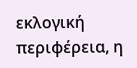εκλογική περιφέρεια, η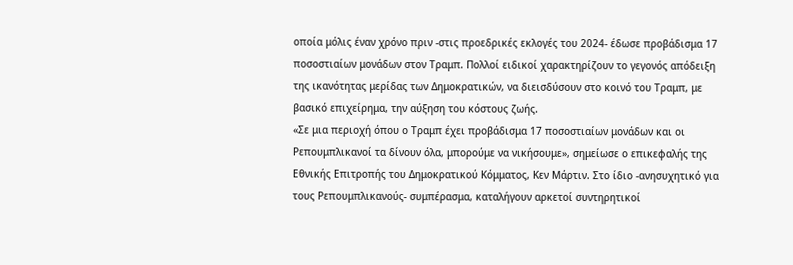οποία μόλις έναν χρόνο πριν -στις προεδρικές εκλογές του 2024- έδωσε προβάδισμα 17 ποσοστιαίων μονάδων στον Τραμπ. Πολλοί ειδικοί χαρακτηρίζουν το γεγονός απόδειξη της ικανότητας μερίδας των Δημοκρατικών, να διεισδύσουν στο κοινό του Τραμπ, με βασικό επιχείρημα, την αύξηση του κόστους ζωής.
«Σε μια περιοχή όπου ο Τραμπ έχει προβάδισμα 17 ποσοστιαίων μονάδων και οι Ρεπουμπλικανοί τα δίνουν όλα, μπορούμε να νικήσουμε», σημείωσε ο επικεφαλής της Εθνικής Επιτροπής του Δημοκρατικού Κόμματος, Κεν Μάρτιν. Στο ίδιο -ανησυχητικό για τους Ρεπουμπλικανούς- συμπέρασμα, καταλήγουν αρκετοί συντηρητικοί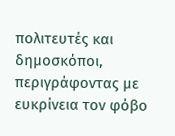πολιτευτές και δημοσκόποι, περιγράφοντας με ευκρίνεια τον φόβο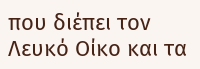που διέπει τον Λευκό Οίκο και τα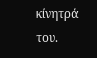κίνητρά του.